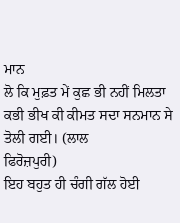ਮਾਨ
ਲੋ ਕਿ ਮੁਫ਼ਤ ਮੇਂ ਕੁਛ ਭੀ ਨਹੀਂ ਮਿਲਤਾ ਕਭੀ ਭੀਖ ਕੀ ਕੀਮਤ ਸਦਾ ਸਨਮਾਨ ਸੇ
ਤੋਲੀ ਗਈ। (ਲਾਲ
ਫਿਰੋਜ਼ਪੁਰੀ)
ਇਹ ਬਹੁਤ ਹੀ ਚੰਗੀ ਗੱਲ ਹੋਈ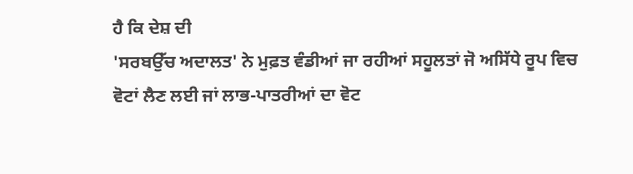ਹੈ ਕਿ ਦੇਸ਼ ਦੀ
'ਸਰਬਉੱਚ ਅਦਾਲਤ' ਨੇ ਮੁਫ਼ਤ ਵੰਡੀਆਂ ਜਾ ਰਹੀਆਂ ਸਹੂਲਤਾਂ ਜੋ ਅਸਿੱਧੇ ਰੂਪ ਵਿਚ
ਵੋਟਾਂ ਲੈਣ ਲਈ ਜਾਂ ਲਾਭ-ਪਾਤਰੀਆਂ ਦਾ ਵੋਟ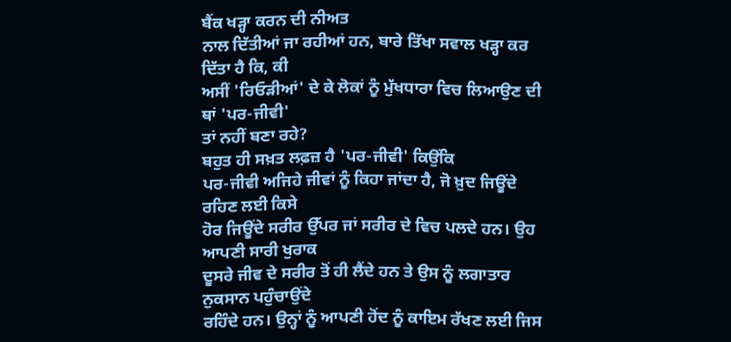ਬੈਂਕ ਖੜ੍ਹਾ ਕਰਨ ਦੀ ਨੀਅਤ
ਨਾਲ ਦਿੱਤੀਆਂ ਜਾ ਰਹੀਆਂ ਹਨ, ਬਾਰੇ ਤਿੱਖਾ ਸਵਾਲ ਖੜ੍ਹਾ ਕਰ ਦਿੱਤਾ ਹੈ ਕਿ, ਕੀ
ਅਸੀਂ 'ਰਿਓੜੀਆਂ' ਦੇ ਕੇ ਲੋਕਾਂ ਨੂੰ ਮੁੱਖਧਾਰਾ ਵਿਚ ਲਿਆਉਣ ਦੀ ਥਾਂ 'ਪਰ-ਜੀਵੀ'
ਤਾਂ ਨਹੀਂ ਬਣਾ ਰਹੇ?
ਬਹੁਤ ਹੀ ਸਖ਼ਤ ਲਫ਼ਜ਼ ਹੈ 'ਪਰ-ਜੀਵੀ' ਕਿਉਂਕਿ
ਪਰ-ਜੀਵੀ ਅਜਿਹੇ ਜੀਵਾਂ ਨੂੰ ਕਿਹਾ ਜਾਂਦਾ ਹੈ, ਜੋ ਖ਼ੁਦ ਜਿਊਂਦੇ ਰਹਿਣ ਲਈ ਕਿਸੇ
ਹੋਰ ਜਿਊਂਦੇ ਸਰੀਰ ਉੱਪਰ ਜਾਂ ਸਰੀਰ ਦੇ ਵਿਚ ਪਲਦੇ ਹਨ। ਉਹ ਆਪਣੀ ਸਾਰੀ ਖੁਰਾਕ
ਦੂਸਰੇ ਜੀਵ ਦੇ ਸਰੀਰ ਤੋਂ ਹੀ ਲੈਂਦੇ ਹਨ ਤੇ ਉਸ ਨੂੰ ਲਗਾਤਾਰ ਨੁਕਸਾਨ ਪਹੁੰਚਾਉਂਦੇ
ਰਹਿੰਦੇ ਹਨ। ਉਨ੍ਹਾਂ ਨੂੰ ਆਪਣੀ ਹੋਂਦ ਨੂੰ ਕਾਇਮ ਰੱਖਣ ਲਈ ਜਿਸ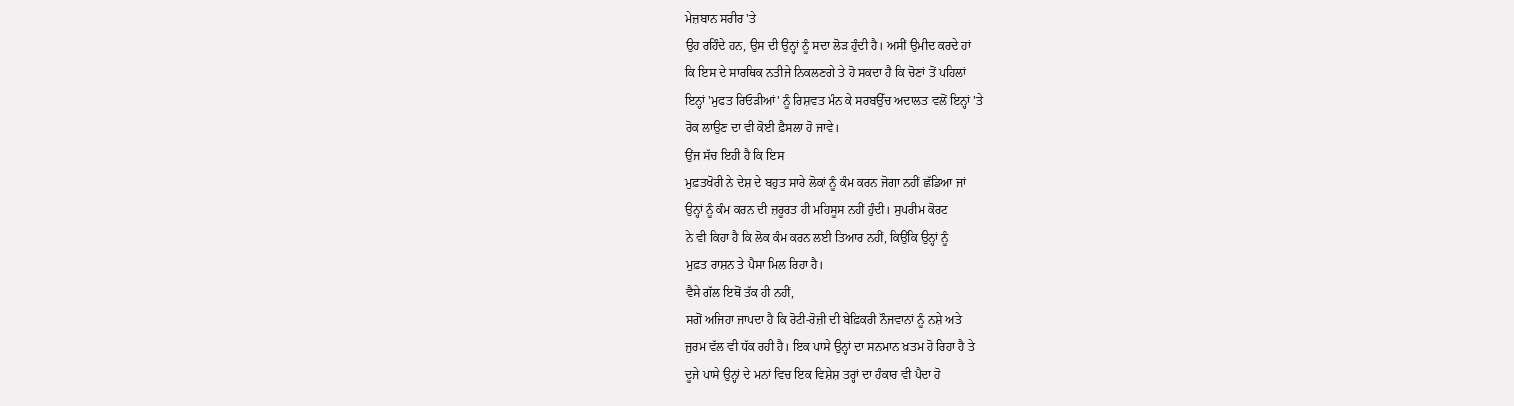ਮੇਜ਼ਬਾਨ ਸਰੀਰ 'ਤੇ
ਉਹ ਰਹਿੰਦੇ ਹਨ, ਉਸ ਦੀ ਉਨ੍ਹਾਂ ਨੂੰ ਸਦਾ ਲੋੜ ਹੁੰਦੀ ਹੈ। ਅਸੀਂ ਉਮੀਦ ਕਰਦੇ ਹਾਂ
ਕਿ ਇਸ ਦੇ ਸਾਰਥਿਕ ਨਤੀਜੇ ਨਿਕਲਣਗੇ ਤੇ ਹੋ ਸਕਦਾ ਹੈ ਕਿ ਚੋਣਾਂ ਤੋਂ ਪਹਿਲਾਂ
ਇਨ੍ਹਾਂ 'ਮੁਫਤ ਰਿਓੜੀਆਂ' ਨੂੰ ਰਿਸ਼ਵਤ ਮੰਨ ਕੇ ਸਰਬਉੱਚ ਅਦਾਲਤ ਵਲੋਂ ਇਨ੍ਹਾਂ 'ਤੇ
ਰੋਕ ਲਾਉਣ ਦਾ ਵੀ ਕੋਈ ਫ਼ੈਸਲਾ ਹੋ ਜਾਵੇ।
ਉਂਜ ਸੱਚ ਇਹੀ ਹੈ ਕਿ ਇਸ
ਮੁਫ਼ਤਖੋਰੀ ਨੇ ਦੇਸ਼ ਦੇ ਬਹੁਤ ਸਾਰੇ ਲੋਕਾਂ ਨੂੰ ਕੰਮ ਕਰਨ ਜੋਗਾ ਨਹੀਂ ਛੱਡਿਆ ਜਾਂ
ਉਨ੍ਹਾਂ ਨੂੰ ਕੰਮ ਕਰਨ ਦੀ ਜ਼ਰੂਰਤ ਹੀ ਮਹਿਸੂਸ ਨਹੀਂ ਹੁੰਦੀ। ਸੁਪਰੀਮ ਕੋਰਟ
ਨੇ ਵੀ ਕਿਹਾ ਹੈ ਕਿ ਲੋਕ ਕੰਮ ਕਰਨ ਲਈ ਤਿਆਰ ਨਹੀਂ, ਕਿਉਂਕਿ ਉਨ੍ਹਾਂ ਨੂੰ
ਮੁਫ਼ਤ ਰਾਸ਼ਨ ਤੇ ਪੈਸਾ ਮਿਲ ਰਿਹਾ ਹੈ।
ਵੈਸੇ ਗੱਲ ਇਥੋਂ ਤੱਕ ਹੀ ਨਹੀਂ,
ਸਗੋਂ ਅਜਿਹਾ ਜਾਪਦਾ ਹੈ ਕਿ ਰੋਟੀ-ਰੋਜ਼ੀ ਦੀ ਬੇਫ਼ਿਕਰੀ ਨੌਜਵਾਨਾਂ ਨੂੰ ਨਸ਼ੇ ਅਤੇ
ਜੁਰਮ ਵੱਲ ਵੀ ਧੱਕ ਰਹੀ ਹੈ। ਇਕ ਪਾਸੇ ਉਨ੍ਹਾਂ ਦਾ ਸਨਮਾਨ ਖ਼ਤਮ ਹੋ ਰਿਹਾ ਹੈ ਤੇ
ਦੂਜੇ ਪਾਸੇ ਉਨ੍ਹਾਂ ਦੇ ਮਨਾਂ ਵਿਚ ਇਕ ਵਿਸ਼ੇਸ਼ ਤਰ੍ਹਾਂ ਦਾ ਹੰਕਾਰ ਵੀ ਪੈਦਾ ਹੋ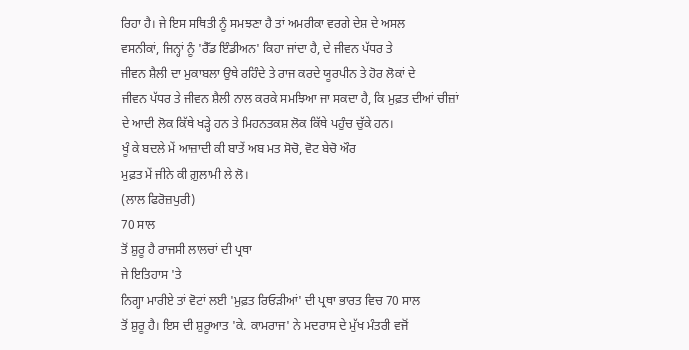ਰਿਹਾ ਹੈ। ਜੇ ਇਸ ਸਥਿਤੀ ਨੂੰ ਸਮਝਣਾ ਹੈ ਤਾਂ ਅਮਰੀਕਾ ਵਰਗੇ ਦੇਸ਼ ਦੇ ਅਸਲ
ਵਸਨੀਕਾਂ, ਜਿਨ੍ਹਾਂ ਨੂੰ 'ਰੈੱਡ ਇੰਡੀਅਨ' ਕਿਹਾ ਜਾਂਦਾ ਹੈ, ਦੇ ਜੀਵਨ ਪੱਧਰ ਤੇ
ਜੀਵਨ ਸ਼ੈਲੀ ਦਾ ਮੁਕਾਬਲਾ ਉਥੇ ਰਹਿੰਦੇ ਤੇ ਰਾਜ ਕਰਦੇ ਯੂਰਪੀਨ ਤੇ ਹੋਰ ਲੋਕਾਂ ਦੇ
ਜੀਵਨ ਪੱਧਰ ਤੇ ਜੀਵਨ ਸ਼ੈਲੀ ਨਾਲ ਕਰਕੇ ਸਮਝਿਆ ਜਾ ਸਕਦਾ ਹੈ, ਕਿ ਮੁਫ਼ਤ ਦੀਆਂ ਚੀਜ਼ਾਂ
ਦੇ ਆਦੀ ਲੋਕ ਕਿੱਥੇ ਖੜ੍ਹੇ ਹਨ ਤੇ ਮਿਹਨਤਕਸ਼ ਲੋਕ ਕਿੱਥੇ ਪਹੁੰਚ ਚੁੱਕੇ ਹਨ।
ਖੂੰ ਕੇ ਬਦਲੇ ਮੇਂ ਆਜ਼ਾਦੀ ਕੀ ਬਾਤੇਂ ਅਬ ਮਤ ਸੋਚੋ, ਵੋਟ ਬੇਚੋ ਔਰ
ਮੁਫ਼ਤ ਮੇਂ ਜੀਨੇ ਕੀ ਗ਼ੁਲਾਮੀ ਲੇ ਲੋ।
(ਲਾਲ ਫਿਰੋਜ਼ਪੁਰੀ)
70 ਸਾਲ
ਤੋਂ ਸ਼ੁਰੂ ਹੈ ਰਾਜਸੀ ਲਾਲਚਾਂ ਦੀ ਪ੍ਰਥਾ
ਜੇ ਇਤਿਹਾਸ 'ਤੇ
ਨਿਗ੍ਹਾ ਮਾਰੀਏ ਤਾਂ ਵੋਟਾਂ ਲਈ 'ਮੁਫ਼ਤ ਰਿਓੜੀਆਂ' ਦੀ ਪ੍ਰਥਾ ਭਾਰਤ ਵਿਚ 70 ਸਾਲ
ਤੋਂ ਸ਼ੁਰੂ ਹੈ। ਇਸ ਦੀ ਸ਼ੁਰੂਆਤ 'ਕੇ. ਕਾਮਰਾਜ' ਨੇ ਮਦਰਾਸ ਦੇ ਮੁੱਖ ਮੰਤਰੀ ਵਜੋਂ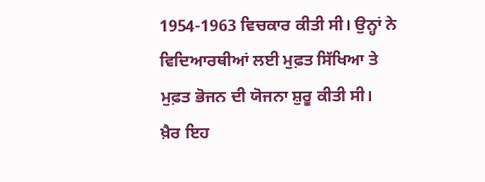1954-1963 ਵਿਚਕਾਰ ਕੀਤੀ ਸੀ। ਉਨ੍ਹਾਂ ਨੇ ਵਿਦਿਆਰਥੀਆਂ ਲਈ ਮੁਫ਼ਤ ਸਿੱਖਿਆ ਤੇ
ਮੁਫ਼ਤ ਭੋਜਨ ਦੀ ਯੋਜਨਾ ਸ਼ੁਰੂ ਕੀਤੀ ਸੀ।
ਖ਼ੈਰ ਇਹ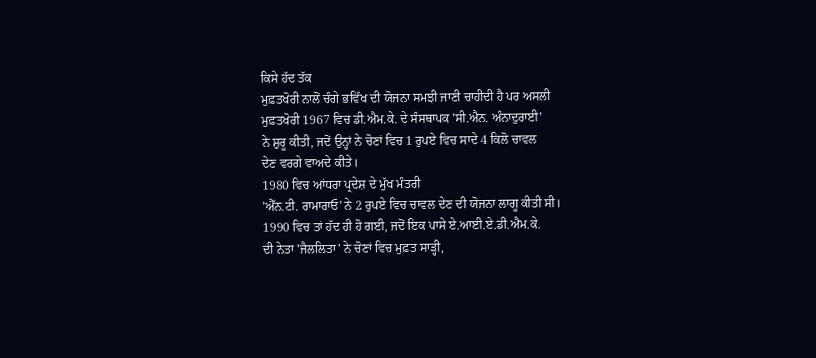ਕਿਸੇ ਹੱਦ ਤੱਕ
ਮੁਫ਼ਤਖੋਰੀ ਨਾਲੋਂ ਚੰਗੇ ਭਵਿੱਖ ਦੀ ਯੋਜਨਾ ਸਮਝੀ ਜਾਣੀ ਚਾਹੀਦੀ ਹੈ ਪਰ ਅਸਲੀ
ਮੁਫ਼ਤਖੋਰੀ 1967 ਵਿਚ ਡੀ.ਐਮ.ਕੇ. ਦੇ ਸੰਸਥਾਪਕ 'ਸੀ.ਐਨ. ਅੰਨਾਦੁਰਾਈ'
ਨੇ ਸ਼ੁਰੂ ਕੀਤੀ, ਜਦੋਂ ਉਨ੍ਹਾਂ ਨੇ ਚੋਣਾਂ ਵਿਚ 1 ਰੁਪਏ ਵਿਚ ਸਾਦੇ 4 ਕਿਲੋ ਚਾਵਲ
ਦੇਣ ਵਰਗੇ ਵਾਅਦੇ ਕੀਤੇ।
1980 ਵਿਚ ਆਂਧਰਾ ਪ੍ਰਦੇਸ਼ ਦੇ ਮੁੱਖ ਮੰਤਰੀ
'ਐੱਨ.ਟੀ. ਰਾਮਾਰਾਓ' ਨੇ 2 ਰੁਪਏ ਵਿਚ ਚਾਵਲ ਦੇਣ ਦੀ ਯੋਜਨਾ ਲਾਗੂ ਕੀਤੀ ਸੀ।
1990 ਵਿਚ ਤਾਂ ਹੱਦ ਹੀ ਹੋ ਗਈ, ਜਦੋਂ ਇਕ ਪਾਸੇ ਏ.ਆਈ.ਏ.ਡੀ.ਐਮ.ਕੇ.
ਦੀ ਨੇਤਾ 'ਜੈਲਲਿਤਾ' ਨੇ ਚੋਣਾਂ ਵਿਚ ਮੁਫ਼ਤ ਸਾੜ੍ਹੀ,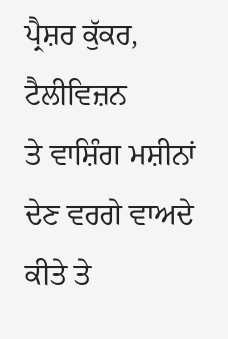ਪ੍ਰੈਸ਼ਰ ਕੁੱਕਰ, ਟੈਲੀਵਿਜ਼ਨ
ਤੇ ਵਾਸ਼ਿੰਗ ਮਸ਼ੀਨਾਂ ਦੇਣ ਵਰਗੇ ਵਾਅਦੇ ਕੀਤੇ ਤੇ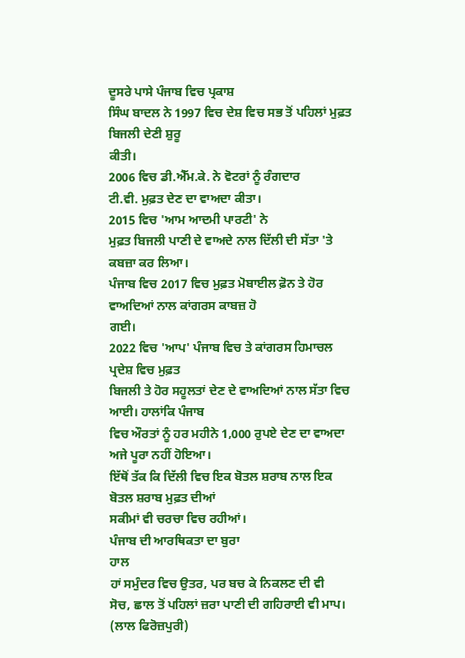ਦੂਸਰੇ ਪਾਸੇ ਪੰਜਾਬ ਵਿਚ ਪ੍ਰਕਾਸ਼
ਸਿੰਘ ਬਾਦਲ ਨੇ 1997 ਵਿਚ ਦੇਸ਼ ਵਿਚ ਸਭ ਤੋਂ ਪਹਿਲਾਂ ਮੁਫ਼ਤ ਬਿਜਲੀ ਦੇਣੀ ਸ਼ੁਰੂ
ਕੀਤੀ।
2006 ਵਿਚ ਡੀ.ਐੱਮ.ਕੇ. ਨੇ ਵੋਟਰਾਂ ਨੂੰ ਰੰਗਦਾਰ
ਟੀ.ਵੀ. ਮੁਫ਼ਤ ਦੇਣ ਦਾ ਵਾਅਦਾ ਕੀਤਾ।
2015 ਵਿਚ 'ਆਮ ਆਦਮੀ ਪਾਰਟੀ' ਨੇ
ਮੁਫ਼ਤ ਬਿਜਲੀ ਪਾਣੀ ਦੇ ਵਾਅਦੇ ਨਾਲ ਦਿੱਲੀ ਦੀ ਸੱਤਾ 'ਤੇ ਕਬਜ਼ਾ ਕਰ ਲਿਆ।
ਪੰਜਾਬ ਵਿਚ 2017 ਵਿਚ ਮੁਫ਼ਤ ਮੋਬਾਈਲ ਫ਼ੋਨ ਤੇ ਹੋਰ ਵਾਅਦਿਆਂ ਨਾਲ ਕਾਂਗਰਸ ਕਾਬਜ਼ ਹੋ
ਗਈ।
2022 ਵਿਚ 'ਆਪ' ਪੰਜਾਬ ਵਿਚ ਤੇ ਕਾਂਗਰਸ ਹਿਮਾਚਲ ਪ੍ਰਦੇਸ਼ ਵਿਚ ਮੁਫ਼ਤ
ਬਿਜਲੀ ਤੇ ਹੋਰ ਸਹੂਲਤਾਂ ਦੇਣ ਦੇ ਵਾਅਦਿਆਂ ਨਾਲ ਸੱਤਾ ਵਿਚ ਆਈ। ਹਾਲਾਂਕਿ ਪੰਜਾਬ
ਵਿਚ ਔਰਤਾਂ ਨੂੰ ਹਰ ਮਹੀਨੇ 1,000 ਰੁਪਏ ਦੇਣ ਦਾ ਵਾਅਦਾ ਅਜੇ ਪੂਰਾ ਨਹੀਂ ਹੋਇਆ।
ਇੱਥੋਂ ਤੱਕ ਕਿ ਦਿੱਲੀ ਵਿਚ ਇਕ ਬੋਤਲ ਸ਼ਰਾਬ ਨਾਲ ਇਕ ਬੋਤਲ ਸ਼ਰਾਬ ਮੁਫ਼ਤ ਦੀਆਂ
ਸਕੀਮਾਂ ਵੀ ਚਰਚਾ ਵਿਚ ਰਹੀਆਂ।
ਪੰਜਾਬ ਦੀ ਆਰਥਿਕਤਾ ਦਾ ਬੁਰਾ
ਹਾਲ
ਹਾਂ ਸਮੁੰਦਰ ਵਿਚ ਉਤਰ, ਪਰ ਬਚ ਕੇ ਨਿਕਲਣ ਦੀ ਵੀ
ਸੋਚ, ਛਾਲ ਤੋਂ ਪਹਿਲਾਂ ਜ਼ਰਾ ਪਾਣੀ ਦੀ ਗਹਿਰਾਈ ਵੀ ਮਾਪ।
(ਲਾਲ ਫਿਰੋਜ਼ਪੁਰੀ)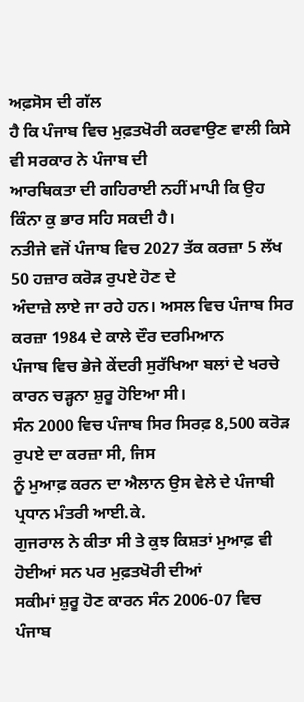ਅਫ਼ਸੋਸ ਦੀ ਗੱਲ
ਹੈ ਕਿ ਪੰਜਾਬ ਵਿਚ ਮੁਫ਼ਤਖੋਰੀ ਕਰਵਾਉਣ ਵਾਲੀ ਕਿਸੇ ਵੀ ਸਰਕਾਰ ਨੇ ਪੰਜਾਬ ਦੀ
ਆਰਥਿਕਤਾ ਦੀ ਗਹਿਰਾਈ ਨਹੀਂ ਮਾਪੀ ਕਿ ਉਹ ਕਿੰਨਾ ਕੁ ਭਾਰ ਸਹਿ ਸਕਦੀ ਹੈ।
ਨਤੀਜੇ ਵਜੋਂ ਪੰਜਾਬ ਵਿਚ 2027 ਤੱਕ ਕਰਜ਼ਾ 5 ਲੱਖ 50 ਹਜ਼ਾਰ ਕਰੋੜ ਰੁਪਏ ਹੋਣ ਦੇ
ਅੰਦਾਜ਼ੇ ਲਾਏ ਜਾ ਰਹੇ ਹਨ। ਅਸਲ ਵਿਚ ਪੰਜਾਬ ਸਿਰ ਕਰਜ਼ਾ 1984 ਦੇ ਕਾਲੇ ਦੌਰ ਦਰਮਿਆਨ
ਪੰਜਾਬ ਵਿਚ ਭੇਜੇ ਕੇਂਦਰੀ ਸੁਰੱਖਿਆ ਬਲਾਂ ਦੇ ਖਰਚੇ ਕਾਰਨ ਚੜ੍ਹਨਾ ਸ਼ੁਰੂ ਹੋਇਆ ਸੀ।
ਸੰਨ 2000 ਵਿਚ ਪੰਜਾਬ ਸਿਰ ਸਿਰਫ਼ 8,500 ਕਰੋੜ ਰੁਪਏ ਦਾ ਕਰਜ਼ਾ ਸੀ, ਜਿਸ
ਨੂੰ ਮੁਆਫ਼ ਕਰਨ ਦਾ ਐਲਾਨ ਉਸ ਵੇਲੇ ਦੇ ਪੰਜਾਬੀ ਪ੍ਰਧਾਨ ਮੰਤਰੀ ਆਈ.ਕੇ.
ਗੁਜਰਾਲ ਨੇ ਕੀਤਾ ਸੀ ਤੇ ਕੁਝ ਕਿਸ਼ਤਾਂ ਮੁਆਫ਼ ਵੀ ਹੋਈਆਂ ਸਨ ਪਰ ਮੁਫ਼ਤਖੋਰੀ ਦੀਆਂ
ਸਕੀਮਾਂ ਸ਼ੁਰੂ ਹੋਣ ਕਾਰਨ ਸੰਨ 2006-07 ਵਿਚ ਪੰਜਾਬ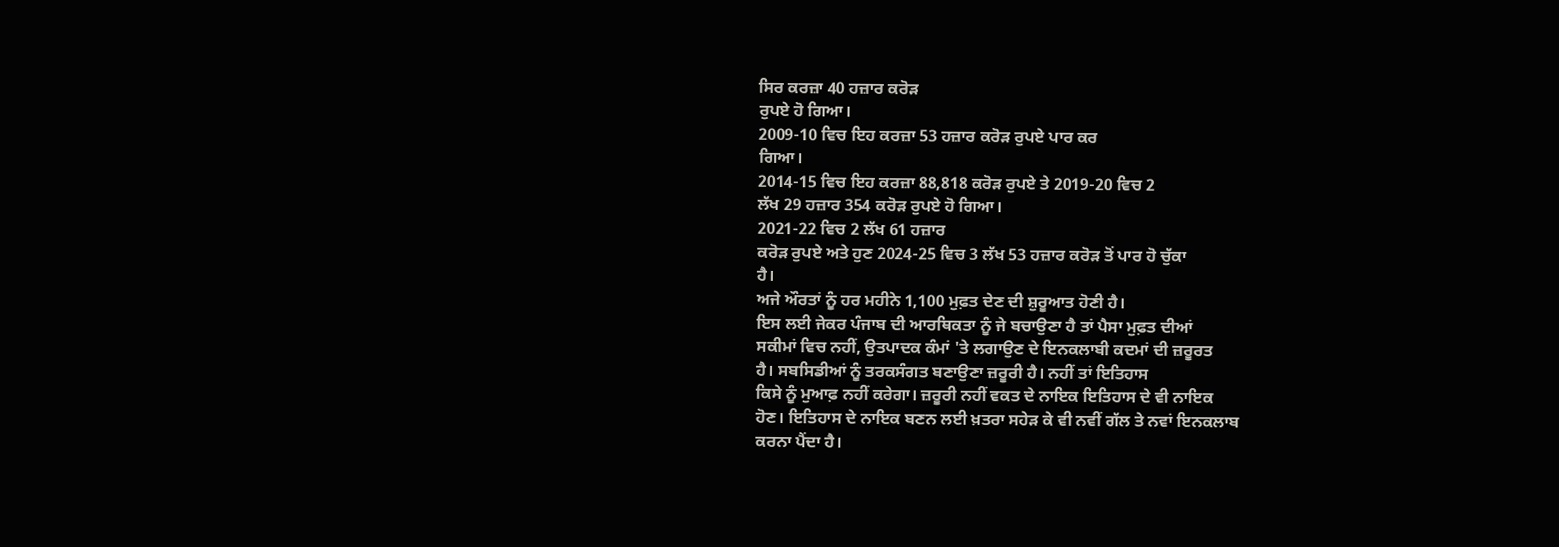ਸਿਰ ਕਰਜ਼ਾ 40 ਹਜ਼ਾਰ ਕਰੋੜ
ਰੁਪਏ ਹੋ ਗਿਆ।
2009-10 ਵਿਚ ਇਹ ਕਰਜ਼ਾ 53 ਹਜ਼ਾਰ ਕਰੋੜ ਰੁਪਏ ਪਾਰ ਕਰ
ਗਿਆ।
2014-15 ਵਿਚ ਇਹ ਕਰਜ਼ਾ 88,818 ਕਰੋੜ ਰੁਪਏ ਤੇ 2019-20 ਵਿਚ 2
ਲੱਖ 29 ਹਜ਼ਾਰ 354 ਕਰੋੜ ਰੁਪਏ ਹੋ ਗਿਆ।
2021-22 ਵਿਚ 2 ਲੱਖ 61 ਹਜ਼ਾਰ
ਕਰੋੜ ਰੁਪਏ ਅਤੇ ਹੁਣ 2024-25 ਵਿਚ 3 ਲੱਖ 53 ਹਜ਼ਾਰ ਕਰੋੜ ਤੋਂ ਪਾਰ ਹੋ ਚੁੱਕਾ
ਹੈ।
ਅਜੇ ਔਰਤਾਂ ਨੂੰ ਹਰ ਮਹੀਨੇ 1,100 ਮੁਫ਼ਤ ਦੇਣ ਦੀ ਸ਼ੁਰੂਆਤ ਹੋਣੀ ਹੈ।
ਇਸ ਲਈ ਜੇਕਰ ਪੰਜਾਬ ਦੀ ਆਰਥਿਕਤਾ ਨੂੰ ਜੇ ਬਚਾਉਣਾ ਹੈ ਤਾਂ ਪੈਸਾ ਮੁਫ਼ਤ ਦੀਆਂ
ਸਕੀਮਾਂ ਵਿਚ ਨਹੀਂ, ਉਤਪਾਦਕ ਕੰਮਾਂ 'ਤੇ ਲਗਾਉਣ ਦੇ ਇਨਕਲਾਬੀ ਕਦਮਾਂ ਦੀ ਜ਼ਰੂਰਤ
ਹੈ। ਸਬਸਿਡੀਆਂ ਨੂੰ ਤਰਕਸੰਗਤ ਬਣਾਉਣਾ ਜ਼ਰੂਰੀ ਹੈ। ਨਹੀਂ ਤਾਂ ਇਤਿਹਾਸ
ਕਿਸੇ ਨੂੰ ਮੁਆਫ਼ ਨਹੀਂ ਕਰੇਗਾ। ਜ਼ਰੂਰੀ ਨਹੀਂ ਵਕਤ ਦੇ ਨਾਇਕ ਇਤਿਹਾਸ ਦੇ ਵੀ ਨਾਇਕ
ਹੋਣ। ਇਤਿਹਾਸ ਦੇ ਨਾਇਕ ਬਣਨ ਲਈ ਖ਼ਤਰਾ ਸਹੇੜ ਕੇ ਵੀ ਨਵੀਂ ਗੱਲ ਤੇ ਨਵਾਂ ਇਨਕਲਾਬ
ਕਰਨਾ ਪੈਂਦਾ ਹੈ।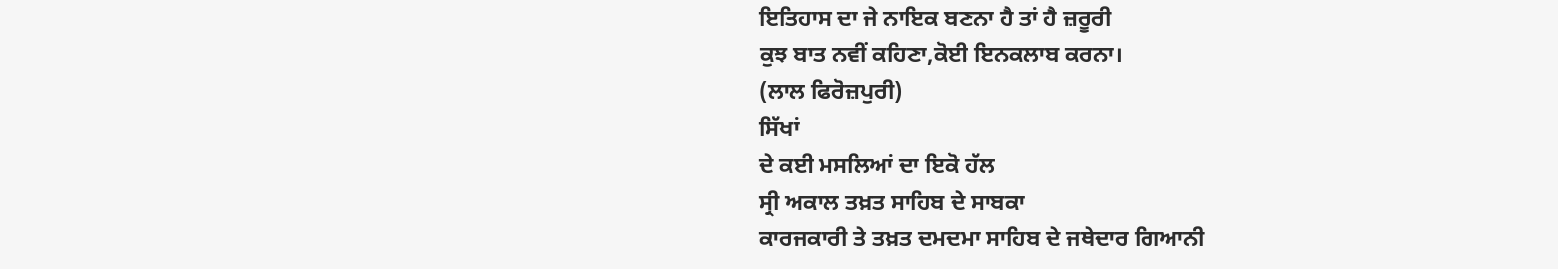ਇਤਿਹਾਸ ਦਾ ਜੇ ਨਾਇਕ ਬਣਨਾ ਹੈ ਤਾਂ ਹੈ ਜ਼ਰੂਰੀ
ਕੁਝ ਬਾਤ ਨਵੀਂ ਕਹਿਣਾ,ਕੋਈ ਇਨਕਲਾਬ ਕਰਨਾ।
(ਲਾਲ ਫਿਰੋਜ਼ਪੁਰੀ)
ਸਿੱਖਾਂ
ਦੇ ਕਈ ਮਸਲਿਆਂ ਦਾ ਇਕੋ ਹੱਲ
ਸ੍ਰੀ ਅਕਾਲ ਤਖ਼ਤ ਸਾਹਿਬ ਦੇ ਸਾਬਕਾ
ਕਾਰਜਕਾਰੀ ਤੇ ਤਖ਼ਤ ਦਮਦਮਾ ਸਾਹਿਬ ਦੇ ਜਥੇਦਾਰ ਗਿਆਨੀ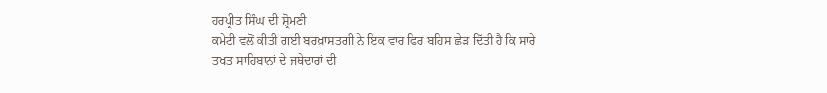ਹਰਪ੍ਰੀਤ ਸਿੰਘ ਦੀ ਸ਼੍ਰੋਮਣੀ
ਕਮੇਟੀ ਵਲੋਂ ਕੀਤੀ ਗਈ ਬਰਖ਼ਾਸਤਗੀ ਨੇ ਇਕ ਵਾਰ ਫਿਰ ਬਹਿਸ ਛੇੜ ਦਿੱਤੀ ਹੈ ਕਿ ਸਾਰੇ
ਤਖਤ ਸਾਹਿਬਾਨਾਂ ਦੇ ਜਥੇਦਾਰਾਂ ਦੀ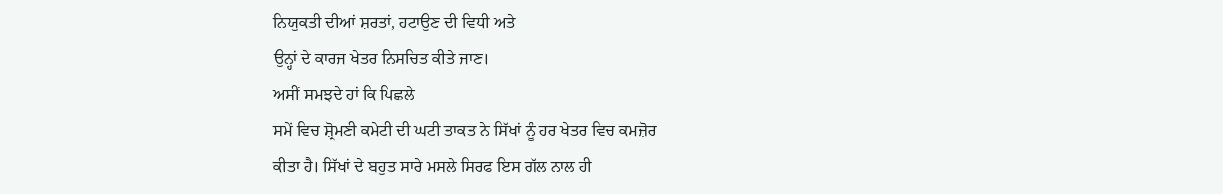ਨਿਯੁਕਤੀ ਦੀਆਂ ਸ਼ਰਤਾਂ, ਹਟਾਉਣ ਦੀ ਵਿਧੀ ਅਤੇ
ਉਨ੍ਹਾਂ ਦੇ ਕਾਰਜ ਖੇਤਰ ਨਿਸਚਿਤ ਕੀਤੇ ਜਾਣ।
ਅਸੀਂ ਸਮਝਦੇ ਹਾਂ ਕਿ ਪਿਛਲੇ
ਸਮੇਂ ਵਿਚ ਸ਼੍ਰੋਮਣੀ ਕਮੇਟੀ ਦੀ ਘਟੀ ਤਾਕਤ ਨੇ ਸਿੱਖਾਂ ਨੂੰ ਹਰ ਖੇਤਰ ਵਿਚ ਕਮਜ਼ੋਰ
ਕੀਤਾ ਹੈ। ਸਿੱਖਾਂ ਦੇ ਬਹੁਤ ਸਾਰੇ ਮਸਲੇ ਸਿਰਫ ਇਸ ਗੱਲ ਨਾਲ ਹੀ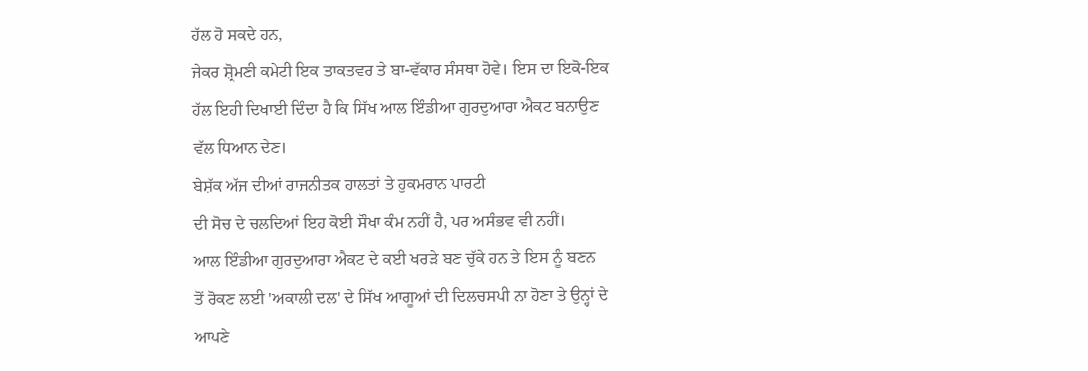ਹੱਲ ਹੋ ਸਕਦੇ ਹਨ,
ਜੇਕਰ ਸ਼੍ਰੋਮਣੀ ਕਮੇਟੀ ਇਕ ਤਾਕਤਵਰ ਤੇ ਬਾ-ਵੱਕਾਰ ਸੰਸਥਾ ਹੋਵੇ। ਇਸ ਦਾ ਇਕੋ-ਇਕ
ਹੱਲ ਇਹੀ ਦਿਖਾਈ ਦਿੰਦਾ ਹੈ ਕਿ ਸਿੱਖ ਆਲ ਇੰਡੀਆ ਗੁਰਦੁਆਰਾ ਐਕਟ ਬਨਾਉਣ
ਵੱਲ ਧਿਆਨ ਦੇਣ।
ਬੇਸ਼ੱਕ ਅੱਜ ਦੀਆਂ ਰਾਜਨੀਤਕ ਹਾਲਤਾਂ ਤੇ ਹੁਕਮਰਾਨ ਪਾਰਟੀ
ਦੀ ਸੋਚ ਦੇ ਚਲਦਿਆਂ ਇਹ ਕੋਈ ਸੌਖਾ ਕੰਮ ਨਹੀਂ ਹੈ, ਪਰ ਅਸੰਭਵ ਵੀ ਨਹੀਂ।
ਆਲ ਇੰਡੀਆ ਗੁਰਦੁਆਰਾ ਐਕਟ ਦੇ ਕਈ ਖਰੜੇ ਬਣ ਚੁੱਕੇ ਹਨ ਤੇ ਇਸ ਨੂੰ ਬਣਨ
ਤੋਂ ਰੋਕਣ ਲਈ 'ਅਕਾਲੀ ਦਲ' ਦੇ ਸਿੱਖ ਆਗੂਆਂ ਦੀ ਦਿਲਚਸਪੀ ਨਾ ਹੋਣਾ ਤੇ ਉਨ੍ਹਾਂ ਦੇ
ਆਪਣੇ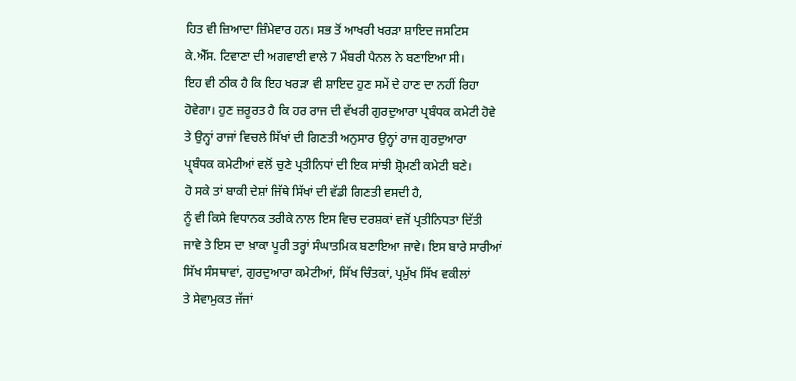ਹਿਤ ਵੀ ਜ਼ਿਆਦਾ ਜ਼ਿੰਮੇਵਾਰ ਹਨ। ਸਭ ਤੋਂ ਆਖਰੀ ਖਰੜਾ ਸ਼ਾਇਦ ਜਸਟਿਸ
ਕੇ.ਐੱਸ. ਟਿਵਾਣਾ ਦੀ ਅਗਵਾਈ ਵਾਲੇ 7 ਮੈਂਬਰੀ ਪੈਨਲ ਨੇ ਬਣਾਇਆ ਸੀ।
ਇਹ ਵੀ ਠੀਕ ਹੈ ਕਿ ਇਹ ਖਰੜਾ ਵੀ ਸ਼ਾਇਦ ਹੁਣ ਸਮੇਂ ਦੇ ਹਾਣ ਦਾ ਨਹੀਂ ਰਿਹਾ
ਹੋਵੇਗਾ। ਹੁਣ ਜ਼ਰੂਰਤ ਹੈ ਕਿ ਹਰ ਰਾਜ ਦੀ ਵੱਖਰੀ ਗੁਰਦੁਆਰਾ ਪ੍ਰਬੰਧਕ ਕਮੇਟੀ ਹੋਵੇ
ਤੇ ਉਨ੍ਹਾਂ ਰਾਜਾਂ ਵਿਚਲੇ ਸਿੱਖਾਂ ਦੀ ਗਿਣਤੀ ਅਨੁਸਾਰ ਉਨ੍ਹਾਂ ਰਾਜ ਗੁਰਦੁਆਰਾ
ਪ੍ਰ੍ਬੰਧਕ ਕਮੇਟੀਆਂ ਵਲੋਂ ਚੁਣੇ ਪ੍ਰਤੀਨਿਧਾਂ ਦੀ ਇਕ ਸਾਂਝੀ ਸ਼੍ਰੋਮਣੀ ਕਮੇਟੀ ਬਣੇ।
ਹੋ ਸਕੇ ਤਾਂ ਬਾਕੀ ਦੇਸ਼ਾਂ ਜਿੱਥੇ ਸਿੱਖਾਂ ਦੀ ਵੱਡੀ ਗਿਣਤੀ ਵਸਦੀ ਹੈ,
ਨੂੰ ਵੀ ਕਿਸੇ ਵਿਧਾਨਕ ਤਰੀਕੇ ਨਾਲ ਇਸ ਵਿਚ ਦਰਸ਼ਕਾਂ ਵਜੋਂ ਪ੍ਰਤੀਨਿਧਤਾ ਦਿੱਤੀ
ਜਾਵੇ ਤੇ ਇਸ ਦਾ ਖ਼ਾਕਾ ਪੂਰੀ ਤਰ੍ਹਾਂ ਸੰਘਾਤਮਿਕ ਬਣਾਇਆ ਜਾਵੇ। ਇਸ ਬਾਰੇ ਸਾਰੀਆਂ
ਸਿੱਖ ਸੰਸਥਾਵਾਂ, ਗੁਰਦੁਆਰਾ ਕਮੇਟੀਆਂ, ਸਿੱਖ ਚਿੰਤਕਾਂ, ਪ੍ਰਮੁੱਖ ਸਿੱਖ ਵਕੀਲਾਂ
ਤੇ ਸੇਵਾਮੁਕਤ ਜੱਜਾਂ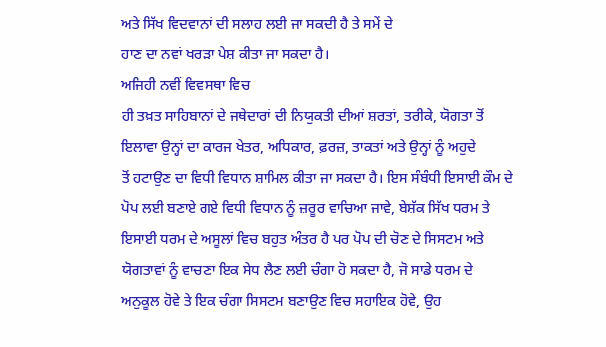ਅਤੇ ਸਿੱਖ ਵਿਦਵਾਨਾਂ ਦੀ ਸਲਾਹ ਲਈ ਜਾ ਸਕਦੀ ਹੈ ਤੇ ਸਮੇਂ ਦੇ
ਹਾਣ ਦਾ ਨਵਾਂ ਖਰੜਾ ਪੇਸ਼ ਕੀਤਾ ਜਾ ਸਕਦਾ ਹੈ।
ਅਜਿਹੀ ਨਵੀਂ ਵਿਵਸਥਾ ਵਿਚ
ਹੀ ਤਖ਼ਤ ਸਾਹਿਬਾਨਾਂ ਦੇ ਜਥੇਦਾਰਾਂ ਦੀ ਨਿਯੁਕਤੀ ਦੀਆਂ ਸ਼ਰਤਾਂ, ਤਰੀਕੇ, ਯੋਗਤਾ ਤੋਂ
ਇਲਾਵਾ ਉਨ੍ਹਾਂ ਦਾ ਕਾਰਜ ਖੇਤਰ, ਅਧਿਕਾਰ, ਫ਼ਰਜ਼, ਤਾਕਤਾਂ ਅਤੇ ਉਨ੍ਹਾਂ ਨੂੰ ਅਹੁਦੇ
ਤੋਂ ਹਟਾਉਣ ਦਾ ਵਿਧੀ ਵਿਧਾਨ ਸ਼ਾਮਿਲ ਕੀਤਾ ਜਾ ਸਕਦਾ ਹੈ। ਇਸ ਸੰਬੰਧੀ ਇਸਾਈ ਕੌਮ ਦੇ
ਪੋਪ ਲਈ ਬਣਾਏ ਗਏ ਵਿਧੀ ਵਿਧਾਨ ਨੂੰ ਜ਼ਰੂਰ ਵਾਚਿਆ ਜਾਵੇ, ਬੇਸ਼ੱਕ ਸਿੱਖ ਧਰਮ ਤੇ
ਇਸਾਈ ਧਰਮ ਦੇ ਅਸੂਲਾਂ ਵਿਚ ਬਹੁਤ ਅੰਤਰ ਹੈ ਪਰ ਪੋਪ ਦੀ ਚੋਣ ਦੇ ਸਿਸਟਮ ਅਤੇ
ਯੋਗਤਾਵਾਂ ਨੂੰ ਵਾਚਣਾ ਇਕ ਸੇਧ ਲੈਣ ਲਈ ਚੰਗਾ ਹੋ ਸਕਦਾ ਹੈ, ਜੋ ਸਾਡੇ ਧਰਮ ਦੇ
ਅਨੁਕੂਲ ਹੋਵੇ ਤੇ ਇਕ ਚੰਗਾ ਸਿਸਟਮ ਬਣਾਉਣ ਵਿਚ ਸਹਾਇਕ ਹੋਵੇ, ਉਹ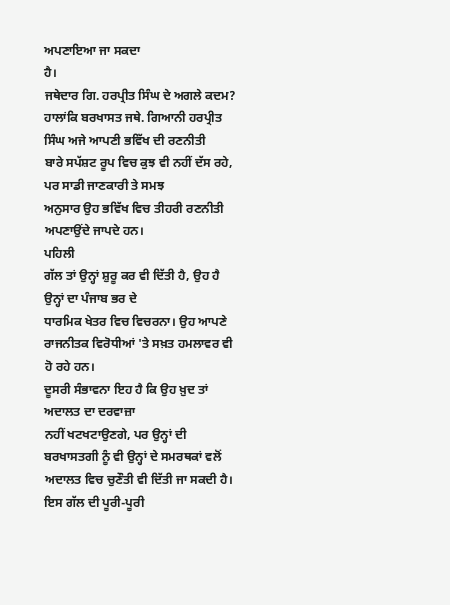ਅਪਣਾਇਆ ਜਾ ਸਕਦਾ
ਹੈ।
ਜਥੇਦਾਰ ਗਿ. ਹਰਪ੍ਰੀਤ ਸਿੰਘ ਦੇ ਅਗਲੇ ਕਦਮ?
ਹਾਲਾਂਕਿ ਬਰਖਾਸਤ ਜਥੇ. ਗਿਆਨੀ ਹਰਪ੍ਰੀਤ ਸਿੰਘ ਅਜੇ ਆਪਣੀ ਭਵਿੱਖ ਦੀ ਰਣਨੀਤੀ
ਬਾਰੇ ਸਪੱਸ਼ਟ ਰੂਪ ਵਿਚ ਕੁਝ ਵੀ ਨਹੀਂ ਦੱਸ ਰਹੇ, ਪਰ ਸਾਡੀ ਜਾਣਕਾਰੀ ਤੇ ਸਮਝ
ਅਨੁਸਾਰ ਉਹ ਭਵਿੱਖ ਵਿਚ ਤੀਹਰੀ ਰਣਨੀਤੀ ਅਪਣਾਉਂਦੇ ਜਾਪਦੇ ਹਨ।
ਪਹਿਲੀ
ਗੱਲ ਤਾਂ ਉਨ੍ਹਾਂ ਸ਼ੁਰੂ ਕਰ ਵੀ ਦਿੱਤੀ ਹੈ, ਉਹ ਹੈ ਉਨ੍ਹਾਂ ਦਾ ਪੰਜਾਬ ਭਰ ਦੇ
ਧਾਰਮਿਕ ਖੇਤਰ ਵਿਚ ਵਿਚਰਨਾ। ਉਹ ਆਪਣੇ ਰਾਜਨੀਤਕ ਵਿਰੋਧੀਆਂ 'ਤੇ ਸਖ਼ਤ ਹਮਲਾਵਰ ਵੀ
ਹੋ ਰਹੇ ਹਨ।
ਦੂਸਰੀ ਸੰਭਾਵਨਾ ਇਹ ਹੈ ਕਿ ਉਹ ਖ਼ੁਦ ਤਾਂ ਅਦਾਲਤ ਦਾ ਦਰਵਾਜ਼ਾ
ਨਹੀਂ ਖਟਖਟਾਉਣਗੇ, ਪਰ ਉਨ੍ਹਾਂ ਦੀ ਬਰਖਾਸਤਗੀ ਨੂੰ ਵੀ ਉਨ੍ਹਾਂ ਦੇ ਸਮਰਥਕਾਂ ਵਲੋਂ
ਅਦਾਲਤ ਵਿਚ ਚੁਣੌਤੀ ਵੀ ਦਿੱਤੀ ਜਾ ਸਕਦੀ ਹੈ। ਇਸ ਗੱਲ ਦੀ ਪੂਰੀ-ਪੂਰੀ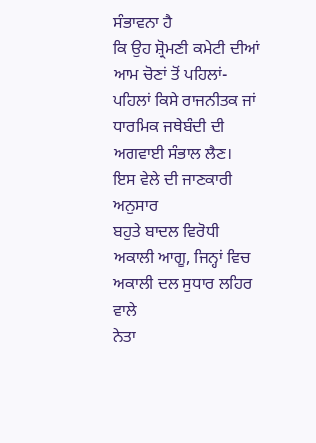ਸੰਭਾਵਨਾ ਹੈ
ਕਿ ਉਹ ਸ਼੍ਰੋਮਣੀ ਕਮੇਟੀ ਦੀਆਂ ਆਮ ਚੋਣਾਂ ਤੋਂ ਪਹਿਲਾਂ-ਪਹਿਲਾਂ ਕਿਸੇ ਰਾਜਨੀਤਕ ਜਾਂ
ਧਾਰਮਿਕ ਜਥੇਬੰਦੀ ਦੀ ਅਗਵਾਈ ਸੰਭਾਲ ਲੈਣ।
ਇਸ ਵੇਲੇ ਦੀ ਜਾਣਕਾਰੀ ਅਨੁਸਾਰ
ਬਹੁਤੇ ਬਾਦਲ ਵਿਰੋਧੀ ਅਕਾਲੀ ਆਗੂ, ਜਿਨ੍ਹਾਂ ਵਿਚ ਅਕਾਲੀ ਦਲ ਸੁਧਾਰ ਲਹਿਰ ਵਾਲੇ
ਨੇਤਾ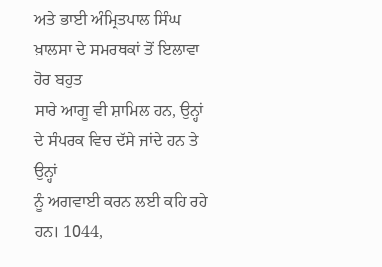ਅਤੇ ਭਾਈ ਅੰਮ੍ਰਿਤਪਾਲ ਸਿੰਘ ਖ਼ਾਲਸਾ ਦੇ ਸਮਰਥਕਾਂ ਤੋਂ ਇਲਾਵਾ ਹੋਰ ਬਹੁਤ
ਸਾਰੇ ਆਗੂ ਵੀ ਸ਼ਾਮਿਲ ਹਨ, ਉਨ੍ਹਾਂ ਦੇ ਸੰਪਰਕ ਵਿਚ ਦੱਸੇ ਜਾਂਦੇ ਹਨ ਤੇ ਉਨ੍ਹਾਂ
ਨੂੰ ਅਗਵਾਈ ਕਰਨ ਲਈ ਕਹਿ ਰਹੇ ਹਨ। 1044,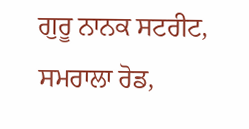ਗੁਰੂ ਨਾਨਕ ਸਟਰੀਟ, ਸਮਰਾਲਾ ਰੋਡ,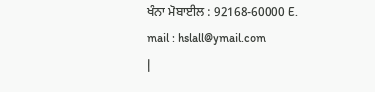ਖੰਨਾ ਮੋਬਾਈਲ : 92168-60000 E.
mail : hslall@ymail.com
|